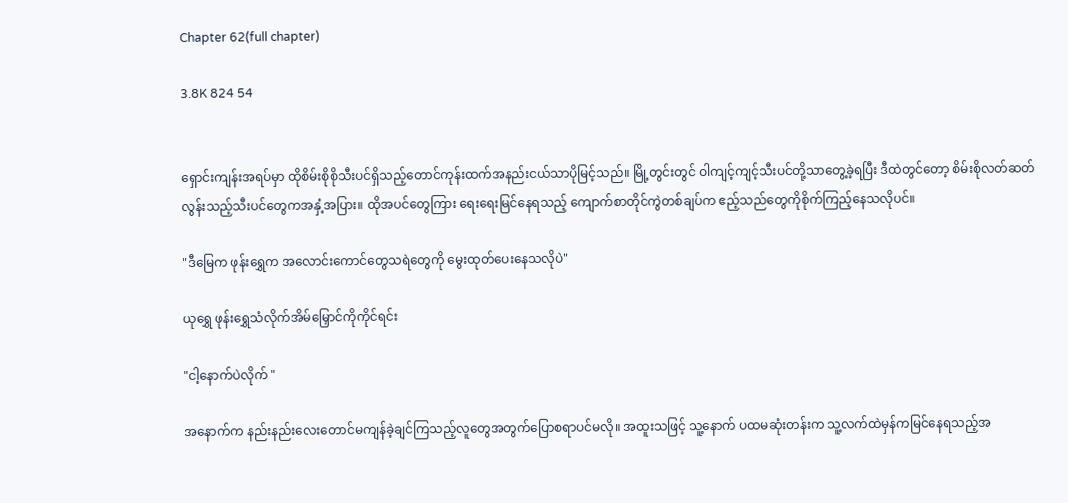Chapter 62(full chapter)

3.8K 824 54


ရှောင်းကျန်းအရပ်မှာ ထိုစိမ်းစိုစိုသီးပင်ရှိသည့်တောင်ကုန်းထက်အနည်းငယ်သာပိုမြင့်သည်။ မြို့တွင်းတွင် ဝါကျင့်ကျင့်သီးပင်တို့သာတွေ့ခဲ့ရပြီး ဒီထဲတွင်တော့ စိမ်းစိုလတ်ဆတ်လွန်းသည့်သီးပင်တွေကအနှံ့အပြား။ ထိုအပင်တွေကြား ရေးရေးမြင်နေရသည့် ကျောက်စာတိုင်ကွဲတစ်ချပ်က ဧည့်သည်တွေကိုစိုက်ကြည့်နေသလိုပင်။

"ဒီမြေက ဖုန်းရွှေက အလောင်းကောင်တွေသရဲတွေကို မွေးထုတ်ပေးနေသလိုပဲ"

ယုရွှေ ဖုန်းရွှေသံလိုက်အိမ်မြှောင်ကိုကိုင်ရင်း

"ငါ့နောက်ပဲလိုက် "

အနောက်က နည်းနည်းလေးတောင်မကျန်ခဲ့ချင်ကြသည့်လူတွေအတွက်ပြောစရာပင်မလို။ အထူးသဖြင့် သူ့နောက် ပထမဆုံးတန်းက သူ့လက်ထဲမှန်ကမြင်နေရသည့်အ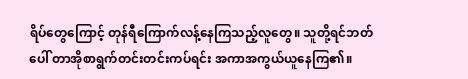ရိပ်တွေကြောင့် တုန်ရီကြောက်လန့်နေကြသည့်လူတွေ။ သူတို့ရင်ဘတ်ပေါ် တာအိုစာရွက်တင်းတင်းကပ်ရင်း အကာအကွယ်ယူနေကြ၏။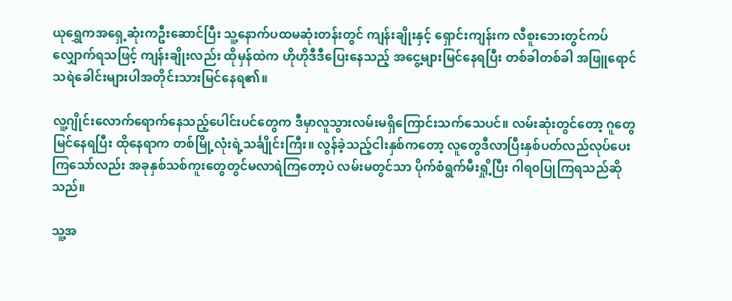ယုရွှေကအရှေ့ဆုံးကဦးဆောင်ပြီး သူ့နောက်ပထမဆုံးတန်းတွင် ကျန်းချိုးနှင့် ရှောင်းကျန်းက လီစူးဘေးတွင်ကပ်လျှောက်ရသဖြင့် ကျန်းချိုးလည်း ထိုမှန်ထဲက ဟိုဟိုဒီဒီပြေးနေသည့် အငွေ့များမြင်နေရပြီး တစ်ခါတစ်ခါ အဖြူရောင်သရဲခေါင်းများပါအတိုင်းသားမြင်နေရ၏။

လူ့ဂျိုင်းလောက်ရောက်နေသည့်ပေါင်းပင်တွေက ဒီမှာလူသွားလမ်းမရှိကြောင်းသက်သေပင်။ လမ်းဆုံးတွင်တော့ ဂူတွေမြင်နေရပြီး ထိုနေရာက တစ်မြို့လုံးရဲ့သင်္ချိုင်းကြီး။ လွန်ခဲ့သည့်ငါးနှစ်ကတော့ လူတွေဒီလာပြီးနှစ်ပတ်လည်လုပ်ပေးကြသော်လည်း အခုနှစ်သစ်ကူးတွေတွင်မလာရဲကြတော့ပဲ လမ်းမတွင်သာ ပိုက်စံရွက်မီးရှို့ပြီး ဂါရ၀ပြုကြရသည်ဆိုသည်။

သူ့အ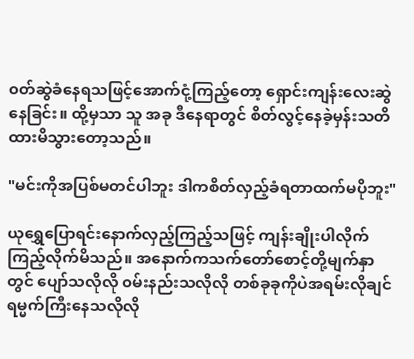၀တ်ဆွဲခံနေရသဖြင့်အောက်ငုံ့ကြည့်တော့ ရှောင်းကျန်းလေးဆွဲနေခြင်း။ ထို့မှသာ သူ အခု ဒီနေရာတွင် စိတ်လွင့်နေခဲ့မှန်းသတိထားမိသွားတော့သည်။

"မင်းကိုအပြစ်မတင်ပါဘူး ဒါကစိတ်လှည့်ခံရတာထက်မပိုဘူး"

ယုရွှေပြောရင်းနောက်လှည့်ကြည့်သဖြင့် ကျန်းချိုးပါလိုက်ကြည့်လိုက်မိသည်။ အနောက်ကသက်တော်စောင့်တို့မျက်နှာတွင် ပျော်သလိုလို ၀မ်းနည်းသလိုလို တစ်ခုခုကိုပဲအရမ်းလိုချင်ရမ္မက်ကြီးနေသလိုလို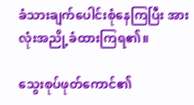ခံသားချက်ပေါင်းစုံနေကြပြီး အားလုံးအညို့ခံထားကြရ၏။

သွေးစုပ်ဖုတ်ကောင်၏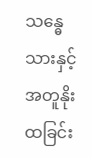သန္ဓေသားနှင့်အတူနိုးထခြင်း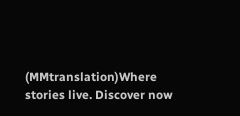(MMtranslation)Where stories live. Discover now